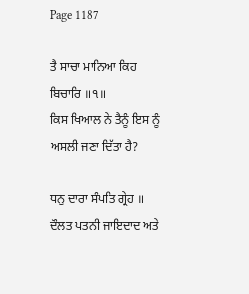Page 1187

ਤੈ ਸਾਚਾ ਮਾਨਿਆ ਕਿਹ ਬਿਚਾਰਿ ॥੧॥
ਕਿਸ ਖਿਆਲ ਨੇ ਤੈਨੂੰ ਇਸ ਨੂੰ ਅਸਲੀ ਜਣਾ ਦਿੱਤਾ ਹੈ?

ਧਨੁ ਦਾਰਾ ਸੰਪਤਿ ਗ੍ਰੇਹ ॥
ਦੌਲਤ ਪਤਨੀ ਜਾਇਦਾਦ ਅਤੇ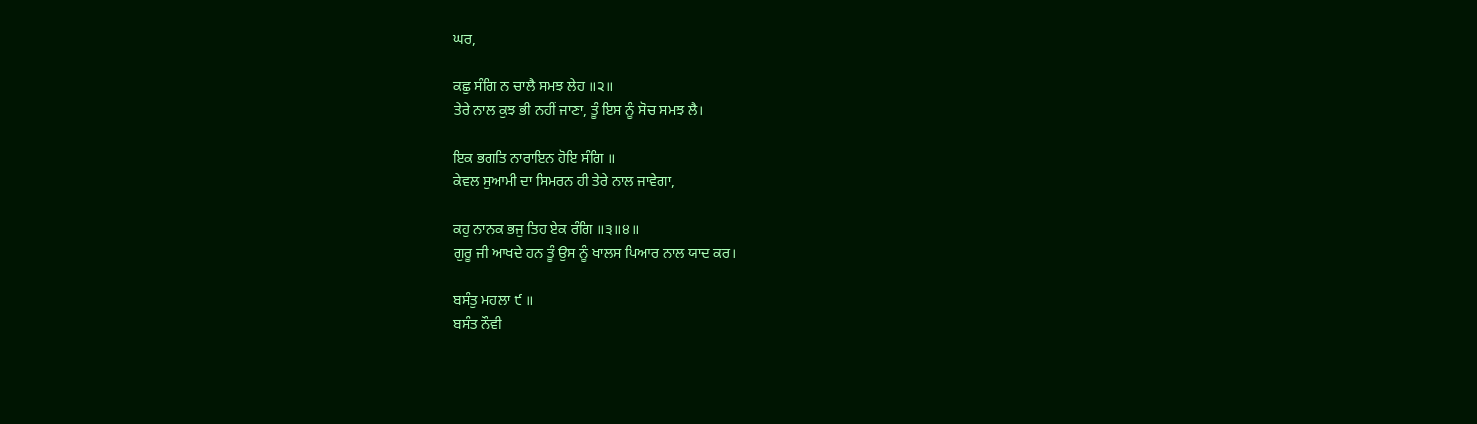ਘਰ,

ਕਛੁ ਸੰਗਿ ਨ ਚਾਲੈ ਸਮਝ ਲੇਹ ॥੨॥
ਤੇਰੇ ਨਾਲ ਕੁਝ ਭੀ ਨਹੀਂ ਜਾਣਾ, ਤੂੰ ਇਸ ਨੂੰ ਸੋਚ ਸਮਝ ਲੈ।

ਇਕ ਭਗਤਿ ਨਾਰਾਇਨ ਹੋਇ ਸੰਗਿ ॥
ਕੇਵਲ ਸੁਆਮੀ ਦਾ ਸਿਮਰਨ ਹੀ ਤੇਰੇ ਨਾਲ ਜਾਵੇਗਾ,

ਕਹੁ ਨਾਨਕ ਭਜੁ ਤਿਹ ਏਕ ਰੰਗਿ ॥੩॥੪॥
ਗੁਰੂ ਜੀ ਆਖਦੇ ਹਨ ਤੂੰ ਉਸ ਨੂੰ ਖਾਲਸ ਪਿਆਰ ਨਾਲ ਯਾਦ ਕਰ।

ਬਸੰਤੁ ਮਹਲਾ ੯ ॥
ਬਸੰਤ ਨੌਵੀ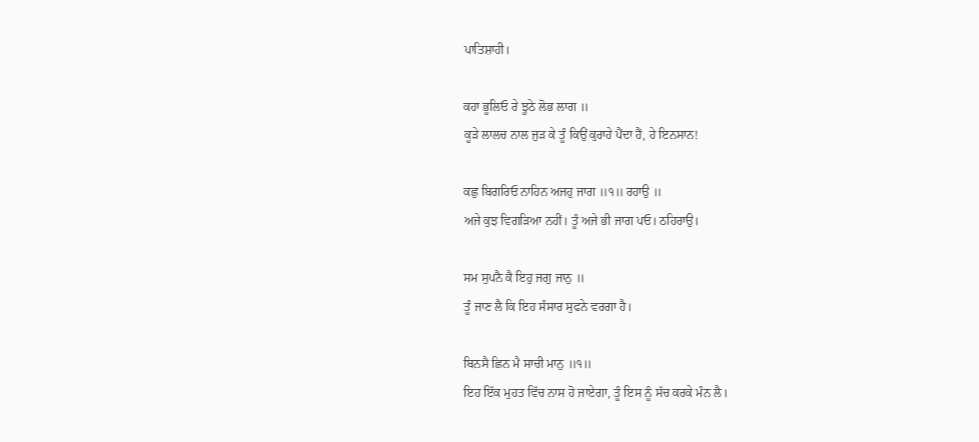ਪਾਤਿਸ਼ਾਹੀ।

ਕਹਾ ਭੂਲਿਓ ਰੇ ਝੂਠੇ ਲੋਭ ਲਾਗ ॥
ਕੂੜੇ ਲਾਲਚ ਨਾਲ ਜੁੜ ਕੇ ਤੂੰ ਕਿਉਂ ਕੁਰਾਹੇ ਪੈਂਦਾ ਹੈਂ, ਹੇ ਇਨਸਾਨ!

ਕਛੁ ਬਿਗਰਿਓ ਨਾਹਿਨ ਅਜਹੁ ਜਾਗ ॥੧॥ ਰਹਾਉ ॥
ਅਜੇ ਕੁਝ ਵਿਗੜਿਆ ਨਹੀਂ। ਤੂੰ ਅਜੇ ਭੀ ਜਾਗ ਪਓ। ਠਹਿਰਾਉ।

ਸਮ ਸੁਪਨੈ ਕੈ ਇਹੁ ਜਗੁ ਜਾਨੁ ॥
ਤੂੰ ਜਾਣ ਲੈ ਕਿ ਇਹ ਸੰਸਾਰ ਸੁਫਨੇ ਵਰਗਾ ਹੈ।

ਬਿਨਸੈ ਛਿਨ ਮੈ ਸਾਚੀ ਮਾਨੁ ॥੧॥
ਇਹ ਇੱਕ ਮੁਹਤ ਵਿੱਚ ਨਾਸ ਹੋ ਜਾਏਗਾ, ਤੂੰ ਇਸ ਨੂੰ ਸੱਚ ਕਰਕੇ ਮੰਨ ਲੈ।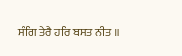ਸੰਗਿ ਤੇਰੈ ਹਰਿ ਬਸਤ ਨੀਤ ॥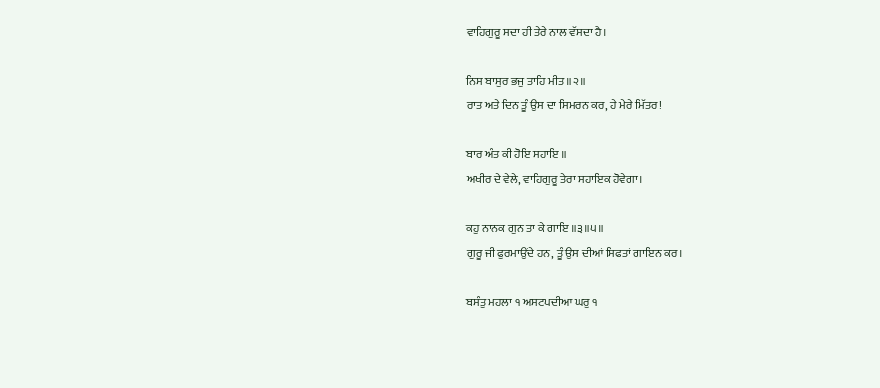ਵਾਹਿਗੁਰੂ ਸਦਾ ਹੀ ਤੇਰੇ ਨਾਲ ਵੱਸਦਾ ਹੈ।

ਨਿਸ ਬਾਸੁਰ ਭਜੁ ਤਾਹਿ ਮੀਤ ॥੨॥
ਰਾਤ ਅਤੇ ਦਿਨ ਤੂੰ ਉਸ ਦਾ ਸਿਮਰਨ ਕਰ, ਹੇ ਮੇਰੇ ਮਿੱਤਰ!

ਬਾਰ ਅੰਤ ਕੀ ਹੋਇ ਸਹਾਇ ॥
ਅਖੀਰ ਦੇ ਵੇਲੇ, ਵਾਹਿਗੁਰੂ ਤੇਰਾ ਸਹਾਇਕ ਹੋਵੇਗਾ।

ਕਹੁ ਨਾਨਕ ਗੁਨ ਤਾ ਕੇ ਗਾਇ ॥੩॥੫॥
ਗੁਰੂ ਜੀ ਫੁਰਮਾਉਂਦੇ ਹਨ, ਤੂੰ ਉਸ ਦੀਆਂ ਸਿਫਤਾਂ ਗਾਇਨ ਕਰ।

ਬਸੰਤੁ ਮਹਲਾ ੧ ਅਸਟਪਦੀਆ ਘਰੁ ੧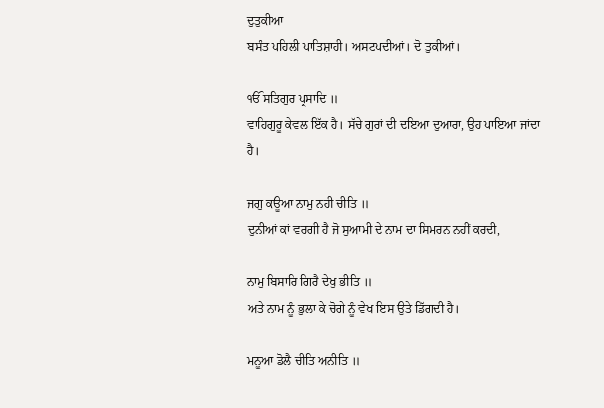ਦੁਤੁਕੀਆ
ਬਸੰਤ ਪਹਿਲੀ ਪਾਤਿਸ਼ਾਹੀ। ਅਸਟਪਦੀਆਂ। ਦੋ ਤੁਕੀਆਂ।

ੴ ਸਤਿਗੁਰ ਪ੍ਰਸਾਦਿ ॥
ਵਾਹਿਗੁਰੂ ਕੇਵਲ ਇੱਕ ਹੈ। ਸੱਚੇ ਗੁਰਾਂ ਦੀ ਦਇਆ ਦੁਆਰਾ, ਉਹ ਪਾਇਆ ਜਾਂਦਾ ਹੈ।

ਜਗੁ ਕਊਆ ਨਾਮੁ ਨਹੀ ਚੀਤਿ ॥
ਦੁਨੀਆਂ ਕਾਂ ਵਰਗੀ ਹੈ ਜੋ ਸੁਆਮੀ ਦੇ ਨਾਮ ਦਾ ਸਿਮਰਨ ਨਹੀਂ ਕਰਦੀ,

ਨਾਮੁ ਬਿਸਾਰਿ ਗਿਰੈ ਦੇਖੁ ਭੀਤਿ ॥
ਅਤੇ ਨਾਮ ਨੂੰ ਭੁਲਾ ਕੇ ਚੋਗੇ ਨੂੰ ਵੇਖ ਇਸ ਉਤੇ ਡਿੱਗਦੀ ਹੈ।

ਮਨੂਆ ਡੋਲੈ ਚੀਤਿ ਅਨੀਤਿ ॥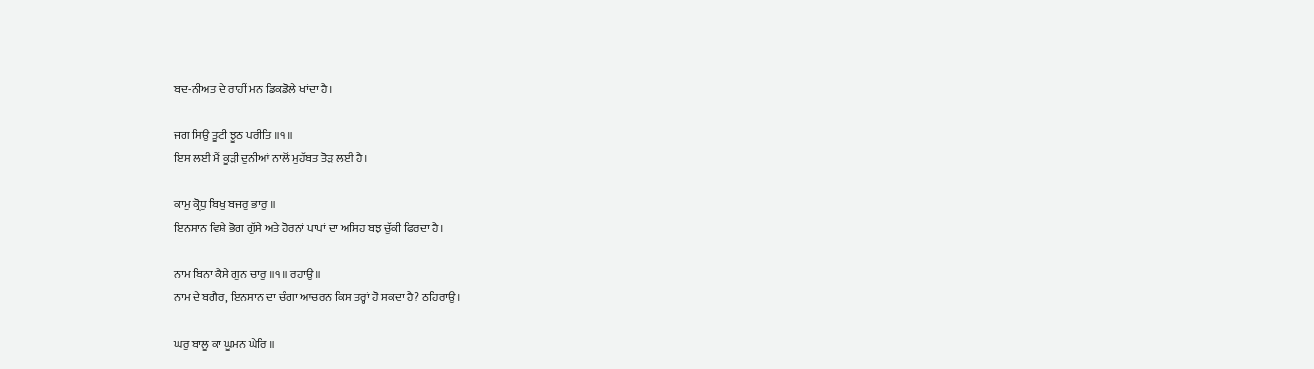ਬਦ-ਨੀਅਤ ਦੇ ਰਾਹੀਂ ਮਨ ਡਿਕਡੋਲੇ ਖਾਂਦਾ ਹੈ।

ਜਗ ਸਿਉ ਤੂਟੀ ਝੂਠ ਪਰੀਤਿ ॥੧॥
ਇਸ ਲਈ ਮੈਂ ਕੂੜੀ ਦੁਨੀਆਂ ਨਾਲੋਂ ਮੁਹੱਬਤ ਤੋੜ ਲਈ ਹੈ।

ਕਾਮੁ ਕ੍ਰੋਧੁ ਬਿਖੁ ਬਜਰੁ ਭਾਰੁ ॥
ਇਨਸਾਨ ਵਿਸ਼ੇ ਭੋਗ ਗੁੱਸੇ ਅਤੇ ਹੋਰਨਾਂ ਪਾਪਾਂ ਦਾ ਅਸਿਹ ਬਝ ਚੁੱਕੀ ਫਿਰਦਾ ਹੈ।

ਨਾਮ ਬਿਨਾ ਕੈਸੇ ਗੁਨ ਚਾਰੁ ॥੧॥ ਰਹਾਉ ॥
ਨਾਮ ਦੇ ਬਗੈਰ, ਇਨਸਾਨ ਦਾ ਚੰਗਾ ਆਚਰਨ ਕਿਸ ਤਰ੍ਹਾਂ ਹੋ ਸਕਦਾ ਹੈ? ਠਹਿਰਾਉ।

ਘਰੁ ਬਾਲੂ ਕਾ ਘੂਮਨ ਘੇਰਿ ॥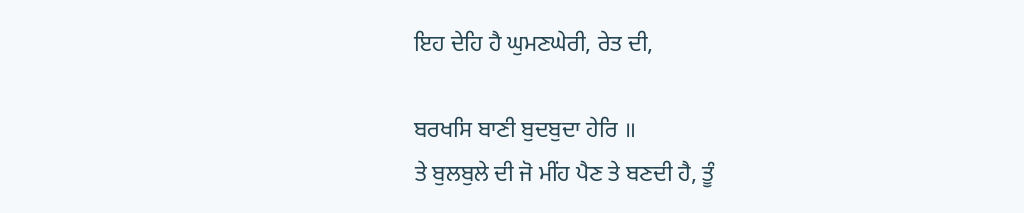ਇਹ ਦੇਹਿ ਹੈ ਘੁਮਣਘੇਰੀ, ਰੇਤ ਦੀ,

ਬਰਖਸਿ ਬਾਣੀ ਬੁਦਬੁਦਾ ਹੇਰਿ ॥
ਤੇ ਬੁਲਬੁਲੇ ਦੀ ਜੋ ਮੀਂਹ ਪੈਣ ਤੇ ਬਣਦੀ ਹੈ, ਤੂੰ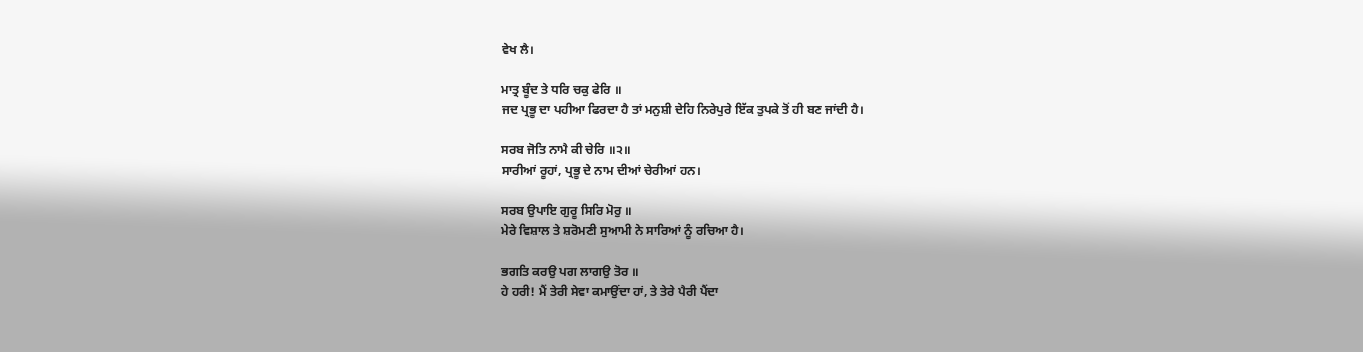ਵੇਖ ਲੈ।

ਮਾਤ੍ਰ ਬੂੰਦ ਤੇ ਧਰਿ ਚਕੁ ਫੇਰਿ ॥
ਜਦ ਪ੍ਰਭੂ ਦਾ ਪਹੀਆ ਫਿਰਦਾ ਹੈ ਤਾਂ ਮਨੁਸ਼ੀ ਦੇਹਿ ਨਿਰੇਪੁਰੇ ਇੱਕ ਤੁਪਕੇ ਤੋਂ ਹੀ ਬਣ ਜਾਂਦੀ ਹੈ।

ਸਰਬ ਜੋਤਿ ਨਾਮੈ ਕੀ ਚੇਰਿ ॥੨॥
ਸਾਰੀਆਂ ਰੂਹਾਂ, ਪ੍ਰਭੂ ਦੇ ਨਾਮ ਦੀਆਂ ਚੇਰੀਆਂ ਹਨ।

ਸਰਬ ਉਪਾਇ ਗੁਰੂ ਸਿਰਿ ਮੋਰੁ ॥
ਮੇਰੇ ਵਿਸ਼ਾਲ ਤੇ ਸ਼ਰੋਮਣੀ ਸੁਆਮੀ ਨੇ ਸਾਰਿਆਂ ਨੂੰ ਰਚਿਆ ਹੈ।

ਭਗਤਿ ਕਰਉ ਪਗ ਲਾਗਉ ਤੋਰ ॥
ਹੇ ਹਰੀ! ਮੈਂ ਤੇਰੀ ਸੇਵਾ ਕਮਾਉਂਦਾ ਹਾਂ, ਤੇ ਤੇਰੇ ਪੈਰੀ ਪੈਂਦਾ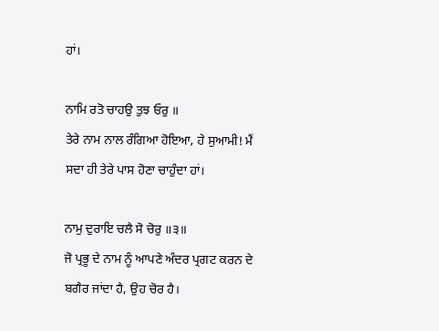ਹਾਂ।

ਨਾਮਿ ਰਤੋ ਚਾਹਉ ਤੁਝ ਓਰੁ ॥
ਤੇਰੇ ਨਾਮ ਨਾਲ ਰੰਗਿਆ ਹੋਇਆ, ਹੇ ਸੁਆਮੀ! ਮੈਂ ਸਦਾ ਹੀ ਤੇਰੇ ਪਾਸ ਹੋਣਾ ਚਾਹੁੰਦਾ ਹਾਂ।

ਨਾਮੁ ਦੁਰਾਇ ਚਲੈ ਸੋ ਚੋਰੁ ॥੩॥
ਜੋ ਪ੍ਰਭੂ ਦੇ ਨਾਮ ਨੂੰ ਆਪਣੇ ਅੰਦਰ ਪ੍ਰਗਟ ਕਰਨ ਦੇ ਬਗੈਰ ਜਾਂਦਾ ਹੈ, ਉਹ ਚੋਰ ਹੈ।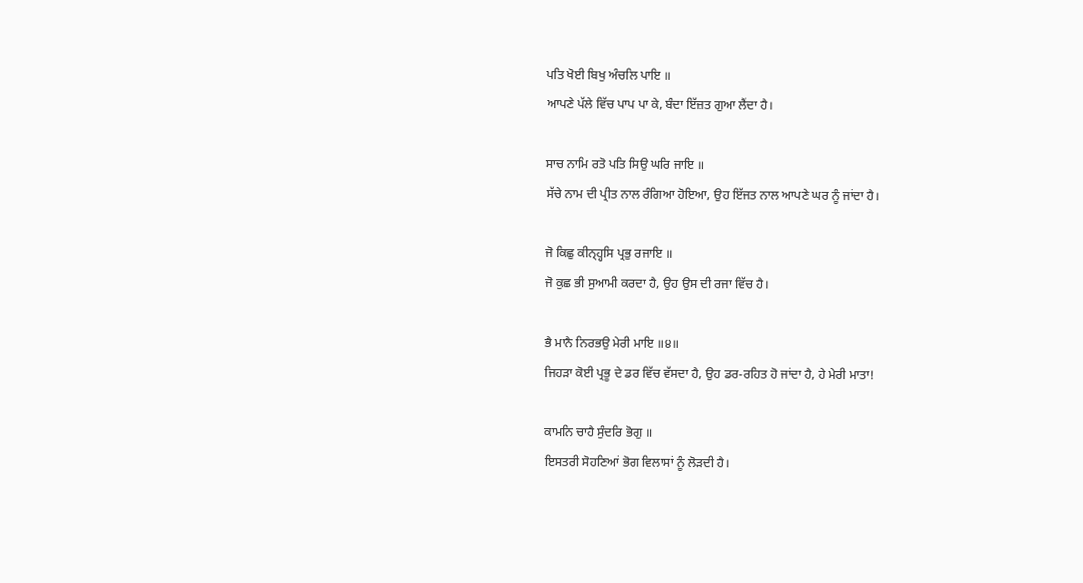ਪਤਿ ਖੋਈ ਬਿਖੁ ਅੰਚਲਿ ਪਾਇ ॥
ਆਪਣੇ ਪੱਲੇ ਵਿੱਚ ਪਾਪ ਪਾ ਕੇ, ਬੰਦਾ ਇੱਜ਼ਤ ਗੁਆ ਲੈਂਦਾ ਹੈ।

ਸਾਚ ਨਾਮਿ ਰਤੋ ਪਤਿ ਸਿਉ ਘਰਿ ਜਾਇ ॥
ਸੱਚੇ ਨਾਮ ਦੀ ਪ੍ਰੀਤ ਨਾਲ ਰੰਗਿਆ ਹੋਇਆ, ਉਹ ਇੱਜਤ ਨਾਲ ਆਪਣੇ ਘਰ ਨੂੰ ਜਾਂਦਾ ਹੈ।

ਜੋ ਕਿਛੁ ਕੀਨ੍ਹ੍ਹਸਿ ਪ੍ਰਭੁ ਰਜਾਇ ॥
ਜੋ ਕੁਛ ਭੀ ਸੁਆਮੀ ਕਰਦਾ ਹੈ, ਉਹ ਉਸ ਦੀ ਰਜਾ ਵਿੱਚ ਹੈ।

ਭੈ ਮਾਨੈ ਨਿਰਭਉ ਮੇਰੀ ਮਾਇ ॥੪॥
ਜਿਹੜਾ ਕੋਈ ਪ੍ਰਭੂ ਦੇ ਡਰ ਵਿੱਚ ਵੱਸਦਾ ਹੈ, ਉਹ ਡਰ-ਰਹਿਤ ਹੋ ਜਾਂਦਾ ਹੈ, ਹੇ ਮੇਰੀ ਮਾਤਾ!

ਕਾਮਨਿ ਚਾਹੈ ਸੁੰਦਰਿ ਭੋਗੁ ॥
ਇਸਤਰੀ ਸੋਹਣਿਆਂ ਭੋਗ ਵਿਲਾਸਾਂ ਨੂੰ ਲੋੜਦੀ ਹੈ।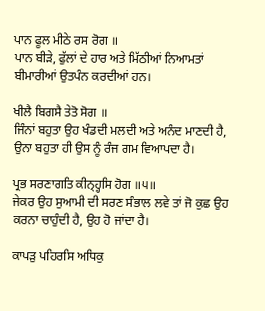ਪਾਨ ਫੂਲ ਮੀਠੇ ਰਸ ਰੋਗ ॥
ਪਾਨ ਬੀੜੇ, ਫੁੱਲਾਂ ਦੇ ਹਾਰ ਅਤੇ ਮਿੱਠੀਆਂ ਨਿਆਮਤਾਂ ਬੀਮਾਰੀਆਂ ਉਤਪੰਨ ਕਰਦੀਆਂ ਹਨ।

ਖੀਲੈ ਬਿਗਸੈ ਤੇਤੋ ਸੋਗ ॥
ਜਿੰਨਾਂ ਬਹੁਤਾ ਉਹ ਖੰਡਦੀ ਮਲਦੀ ਅਤੇ ਅਨੰਦ ਮਾਣਦੀ ਹੈ, ਉਨਾ ਬਹੁਤਾ ਹੀ ਉਸ ਨੂੰ ਰੰਜ ਗਮ ਵਿਆਪਦਾ ਹੈ।

ਪ੍ਰਭ ਸਰਣਾਗਤਿ ਕੀਨ੍ਹ੍ਹਸਿ ਹੋਗ ॥੫॥
ਜੇਕਰ ਉਹ ਸੁਆਮੀ ਦੀ ਸਰਣ ਸੰਭਾਲ ਲਵੇ ਤਾਂ ਜੋ ਕੁਛ ਉਹ ਕਰਨਾ ਚਾਹੁੰਦੀ ਹੈ, ਉਹ ਹੋ ਜਾਂਦਾ ਹੈ।

ਕਾਪੜੁ ਪਹਿਰਸਿ ਅਧਿਕੁ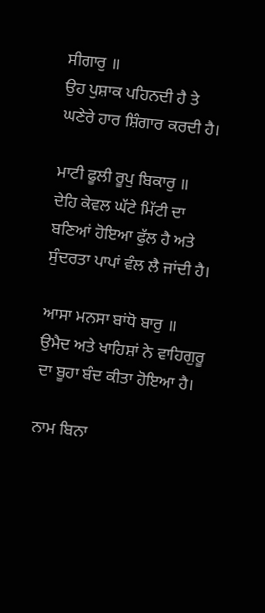ਸੀਗਾਰੁ ॥
ਉਹ ਪੁਸ਼ਾਕ ਪਹਿਨਦੀ ਹੈ ਤੇ ਘਣੇਰੇ ਹਾਰ ਸ਼ਿੰਗਾਰ ਕਰਦੀ ਹੈ।

ਮਾਟੀ ਫੂਲੀ ਰੂਪੁ ਬਿਕਾਰੁ ॥
ਦੇਹਿ ਕੇਵਲ ਘੱਟੇ ਮਿੱਟੀ ਦਾ ਬਣਿਆਂ ਹੋਇਆ ਫੁੱਲ ਹੈ ਅਤੇ ਸੁੰਦਰਤਾ ਪਾਪਾਂ ਵੰਲ ਲੈ ਜਾਂਦੀ ਹੈ।

ਆਸਾ ਮਨਸਾ ਬਾਂਧੋ ਬਾਰੁ ॥
ਉਮੈਦ ਅਤੇ ਖਾਹਿਸ਼ਾਂ ਨੇ ਵਾਹਿਗੁਰੂ ਦਾ ਬੂਹਾ ਬੰਦ ਕੀਤਾ ਹੋਇਆ ਹੈ।

ਨਾਮ ਬਿਨਾ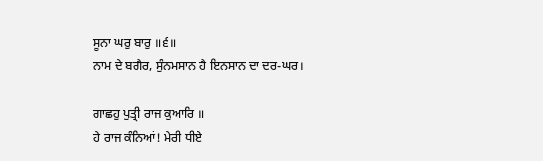ਸੂਨਾ ਘਰੁ ਬਾਰੁ ॥੬॥
ਨਾਮ ਦੇ ਬਗੈਰ, ਸੁੰਨਮਸਾਨ ਹੈ ਇਨਸਾਨ ਦਾ ਦਰ-ਘਰ।

ਗਾਛਹੁ ਪੁਤ੍ਰੀ ਰਾਜ ਕੁਆਰਿ ॥
ਹੇ ਰਾਜ ਕੰਨਿਆਂ! ਮੇਰੀ ਧੀਏ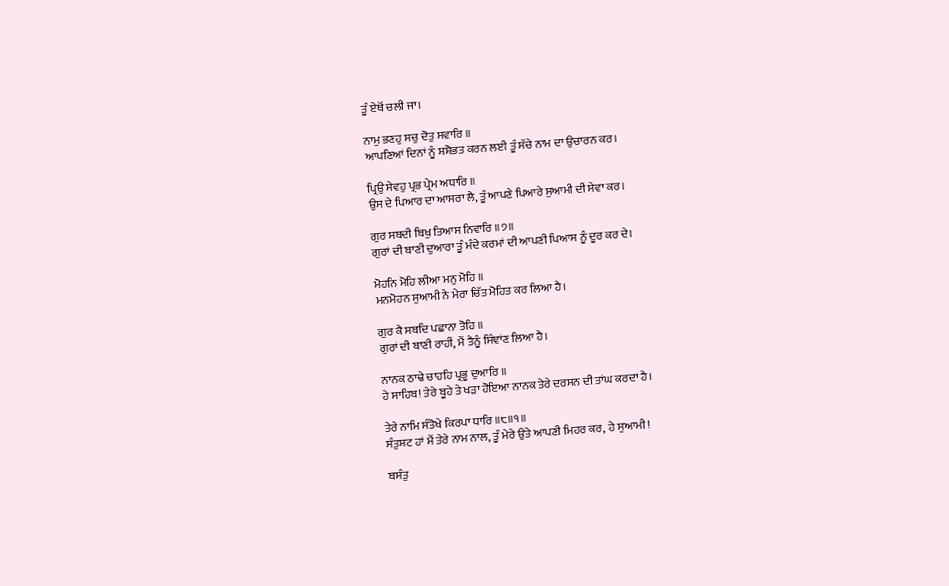ਤੂੰ ਏਥੋਂ ਚਲੀ ਜਾ।

ਨਾਮੁ ਭਣਹੁ ਸਚੁ ਦੋਤੁ ਸਵਾਰਿ ॥
ਆਪਣਿਆਂ ਦਿਨਾਂ ਨੂੰ ਸ਼ਸ਼ੋਭਤ ਕਰਨ ਲਈ ਤੂੰ ਸੱਚੇ ਨਾਮ ਦਾ ਉਚਾਰਨ ਕਰ।

ਪ੍ਰਿਉ ਸੇਵਹੁ ਪ੍ਰਭ ਪ੍ਰੇਮ ਅਧਾਰਿ ॥
ਉਸ ਦੇ ਪਿਆਰ ਦਾ ਆਸਰਾ ਲੈ, ਤੂੰ ਆਪਣੇ ਪਿਆਰੇ ਸੁਆਮੀ ਦੀ ਸੇਵਾ ਕਰ।

ਗੁਰ ਸਬਦੀ ਬਿਖੁ ਤਿਆਸ ਨਿਵਾਰਿ ॥੭॥
ਗੁਰਾਂ ਦੀ ਬਾਣੀ ਦੁਆਰਾ ਤੂੰ ਮੰਦੇ ਕਰਮਾਂ ਦੀ ਆਪਣੀ ਪਿਆਸ ਨੂੰ ਦੂਰ ਕਰ ਦੇ।

ਮੋਹਨਿ ਮੋਹਿ ਲੀਆ ਮਨੁ ਮੋਹਿ ॥
ਮਨਮੋਹਨ ਸੁਆਮੀ ਨੇ ਮੇਰਾ ਚਿੱਤ ਮੋਹਿਤ ਕਰ ਲਿਆ ਹੈ।

ਗੁਰ ਕੈ ਸਬਦਿ ਪਛਾਨਾ ਤੋਹਿ ॥
ਗੁਰਾਂ ਦੀ ਬਾਣੀ ਰਾਹੀਂ, ਮੈਂ ਤੈਨੂੰ ਸਿੰਞਾਂਣ ਲਿਆ ਹੈ।

ਨਾਨਕ ਠਾਢੇ ਚਾਹਹਿ ਪ੍ਰਭੂ ਦੁਆਰਿ ॥
ਹੇ ਸਾਹਿਬ! ਤੇਰੇ ਬੂਹੇ ਤੇ ਖੜਾ ਹੋਇਆ ਨਾਨਕ ਤੇਰੇ ਦਰਸਨ ਦੀ ਤਾਂਘ ਕਰਦਾ ਹੈ।

ਤੇਰੇ ਨਾਮਿ ਸੰਤੋਖੇ ਕਿਰਪਾ ਧਾਰਿ ॥੮॥੧॥
ਸੰਤੁਸ਼ਟ ਹਾਂ ਮੈਂ ਤੇਰੇ ਨਾਮ ਨਾਲ, ਤੂੰ ਮੇਰੇ ਉਤੇ ਆਪਣੀ ਮਿਹਰ ਕਰ, ਹੇ ਸੁਆਮੀ!

ਬਸੰਤੁ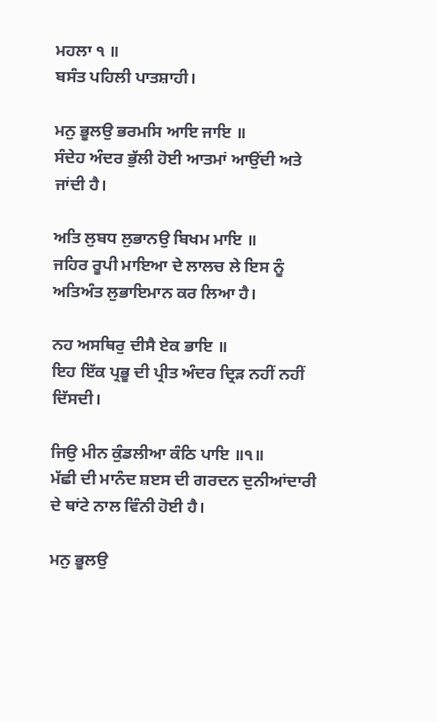ਮਹਲਾ ੧ ॥
ਬਸੰਤ ਪਹਿਲੀ ਪਾਤਸ਼ਾਹੀ।

ਮਨੁ ਭੂਲਉ ਭਰਮਸਿ ਆਇ ਜਾਇ ॥
ਸੰਦੇਹ ਅੰਦਰ ਭੁੱਲੀ ਹੋਈ ਆਤਮਾਂ ਆਉਂਦੀ ਅਤੇ ਜਾਂਦੀ ਹੈ।

ਅਤਿ ਲੁਬਧ ਲੁਭਾਨਉ ਬਿਖਮ ਮਾਇ ॥
ਜਹਿਰ ਰੂਪੀ ਮਾਇਆ ਦੇ ਲਾਲਚ ਲੇ ਇਸ ਨੂੰ ਅਤਿਅੰਤ ਲੁਭਾਇਮਾਨ ਕਰ ਲਿਆ ਹੈ।

ਨਹ ਅਸਥਿਰੁ ਦੀਸੈ ਏਕ ਭਾਇ ॥
ਇਹ ਇੱਕ ਪ੍ਰਭੂ ਦੀ ਪ੍ਰੀਤ ਅੰਦਰ ਦ੍ਰਿੜ ਨਹੀਂ ਨਹੀਂ ਦਿੱਸਦੀ।

ਜਿਉ ਮੀਨ ਕੁੰਡਲੀਆ ਕੰਠਿ ਪਾਇ ॥੧॥
ਮੱਛੀ ਦੀ ਮਾਨੰਦ ਸ਼ੲਸ ਦੀ ਗਰਦਨ ਦੁਨੀਆਂਦਾਰੀ ਦੇ ਥਾਂਟੇ ਨਾਲ ਵਿੰਨੀ ਹੋਈ ਹੈ।

ਮਨੁ ਭੂਲਉ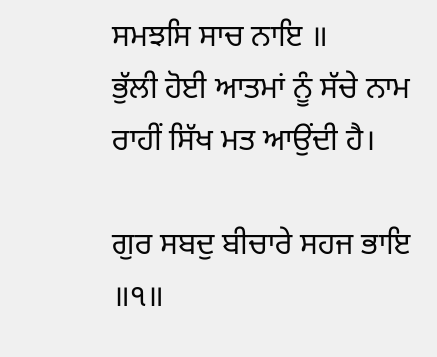ਸਮਝਸਿ ਸਾਚ ਨਾਇ ॥
ਭੁੱਲੀ ਹੋਈ ਆਤਮਾਂ ਨੂੰ ਸੱਚੇ ਨਾਮ ਰਾਹੀਂ ਸਿੱਖ ਮਤ ਆਉਂਦੀ ਹੈ।

ਗੁਰ ਸਬਦੁ ਬੀਚਾਰੇ ਸਹਜ ਭਾਇ ॥੧॥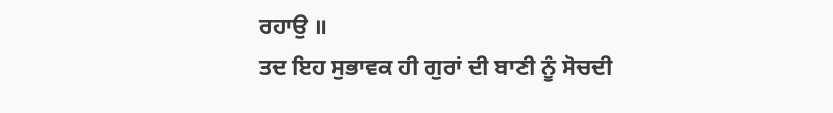ਰਹਾਉ ॥
ਤਦ ਇਹ ਸੁਭਾਵਕ ਹੀ ਗੁਰਾਂ ਦੀ ਬਾਣੀ ਨੂੰ ਸੋਚਦੀ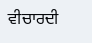ਵੀਚਾਰਦੀ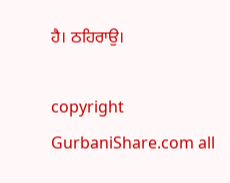ਹੈ। ਠਹਿਰਾਉ।

copyright GurbaniShare.com all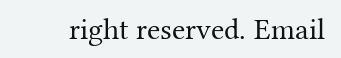right reserved. Email